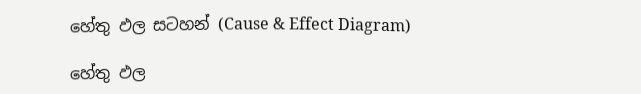හේතු ඵල සටහන් (Cause & Effect Diagram)

හේතු ඵල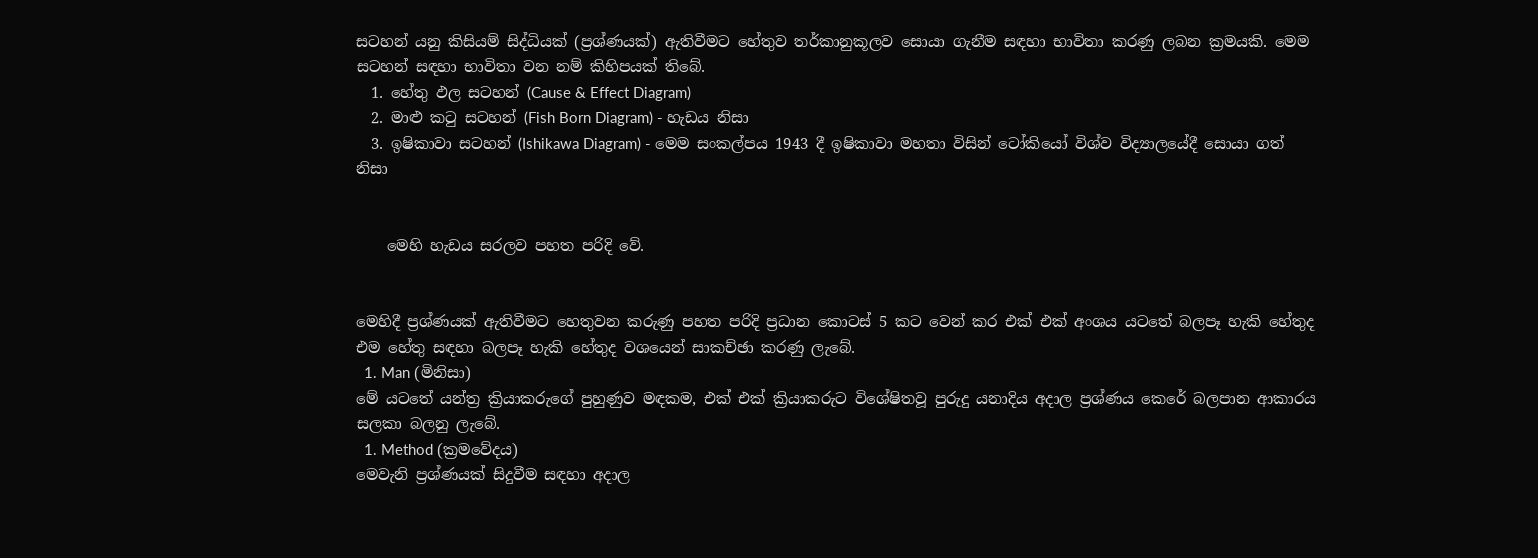සටහන් යනු කිසියම් සිද්ධියක් (ප්‍රශ්ණයක්) ඇතිවීමට හේතුව තර්කානුකූලව සොයා ගැනීම සඳහා භාවිතා කරණු ලබන ක්‍රමයකි. මෙම සටහන් සඳහා භාවිතා වන නම් කිහිපයක් තිබේ.
  1. හේතු ඵල සටහන් (Cause & Effect Diagram)
  2. මාළු කටු සටහන් (Fish Born Diagram) - හැඩය නිසා
  3. ඉෂිකාවා සටහන් (Ishikawa Diagram) - මෙම සංකල්පය 1943 දී ඉෂිකාවා මහතා විසින් ටෝකියෝ විශ්ව විද්‍යාලයේදී සොයා ගත් නිසා


    මෙහි හැඩය සරලව පහත පරිදි වේ.


මෙහිදී ප්‍රශ්ණයක් ඇතිවීමට හෙතුවන කරුණු පහත පරිදි ප්‍රධාන කොටස් 5 කට වෙන් කර එක් එක් අංශය යටතේ බලපෑ හැකි හේතුද එම හේතු සඳහා බලපෑ හැකි හේතුද වශයෙන් සාකච්ඡා කරණු ලැබේ.
  1. Man (මිනිසා)
මේ යටතේ යන්ත්‍ර ක්‍රියාකරුගේ පුහුණුව මඳකම, එක් එක් ක්‍රියාකරුට විශේෂිතවූ පුරුදු යනාදිය අදාල ප්‍රශ්ණය කෙරේ බලපාන ආකාරය සලකා බලනු ලැබේ.
  1. Method (ක්‍රමවේදය)
මෙවැනි ප්‍රශ්ණයක් සිදුවීම සඳහා අදාල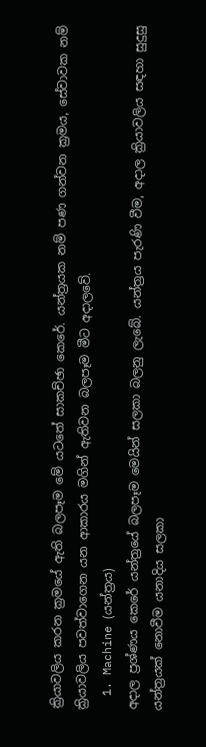ක්‍රියාවලිය කරන ක්‍රමයේ ඇති බලපෑම මේ යටතේ සාකච්ඡා කෙරේ. යන්ත්‍රයක නම් පණ ගන්වන ක්‍රමය, සේවාවක නම් ක්‍රියාවලිය පවත්වාගෙන යන ආකාරය මගින් ඇතිවන බලපෑම මීට අදාලවේ.
  1. Machine (යන්ත්‍රය)
අදාල ප්‍රශ්ණය කෙරේ යන්ත්‍රයේ බලපෑම මෙයින් සලකා බලනු ලැබේ. යන්ත්‍රය පැරණි වීම, අදාල ක්‍රියාවලිය සඳහා සුදුසු යන්ත්‍රයක් නොවීම යනාදිය සලකා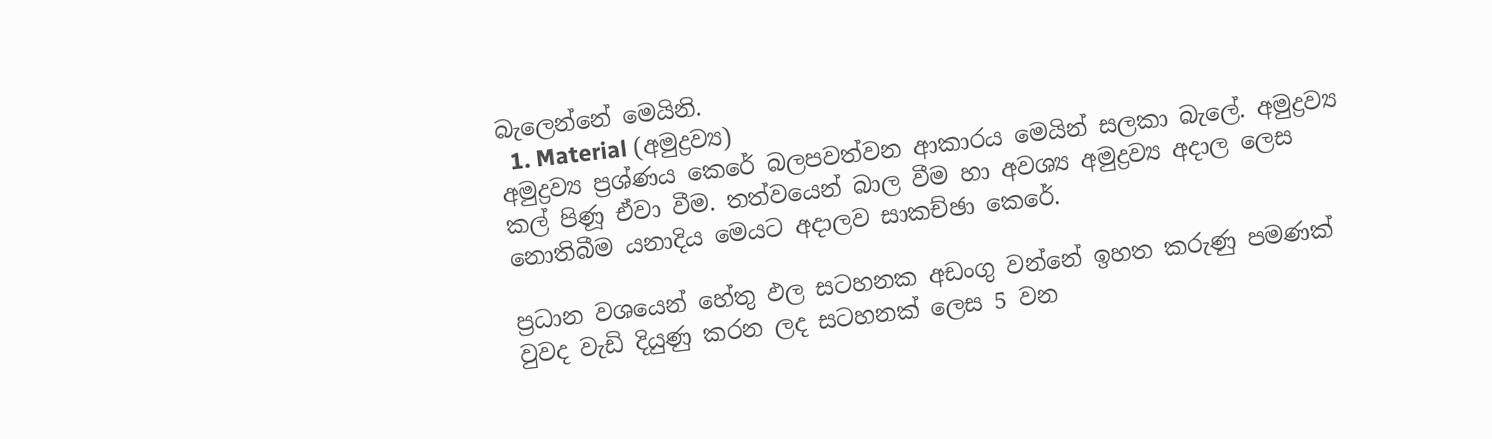බැලෙන්නේ මෙයිනි.
  1. Material (අමුද්‍රව්‍ය)
අමුද්‍රව්‍ය ප්‍රශ්ණය කෙරේ බලපවත්වන ආකාරය මෙයින් සලකා බැලේ. අමුද්‍රව්‍ය කල් පිණූ ඒවා වීම. තත්වයෙන් බාල වීම හා අවශ්‍ය අමුද්‍රව්‍ය අදාල ලෙස නොතිබීම යනාදිය මෙයට අදාලව සාකච්ඡා කෙරේ.

ප්‍රධාන වශයෙන් හේතු ඵල සටහනක අඩංගු වන්නේ ඉහත කරුණු පමණක් වුවද වැඩි දියුණු කරන ලද සටහනක් ලෙස 5 වන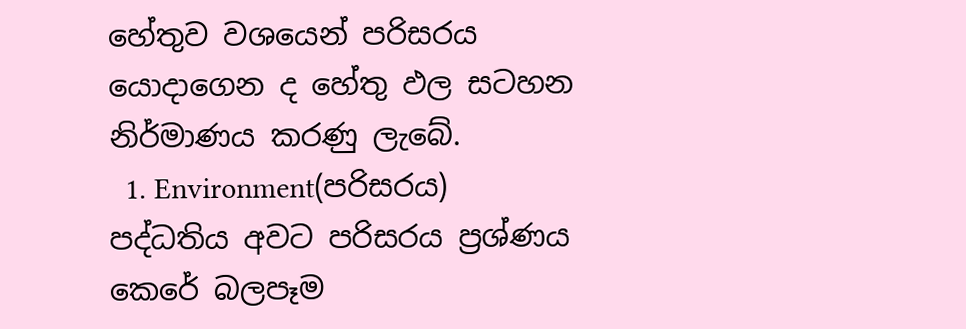හේතුව වශයෙන් පරිසරය යොදාගෙන ද හේතු ඵල සටහන නිර්මාණය කරණු ලැබේ.
  1. Environment(පරිසරය)
පද්ධතිය අවට පරිසරය ප්‍රශ්ණය කෙරේ බලපෑම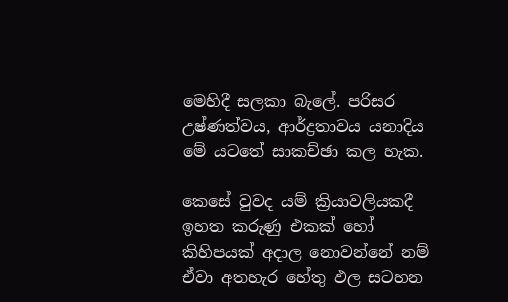මෙහිදී සලකා බැලේ. පරිසර උෂ්ණත්වය, ආර්ද්‍රතාවය යනාදිය මේ යටතේ සාකච්ඡා කල හැක.

කෙසේ වුවද යම් ක්‍රියාවලියකදී ඉහත කරුණු එකක් හෝ කිහිපයක් අදාල නොවන්නේ නම් ඒවා අතහැර හේතු ඵල සටහන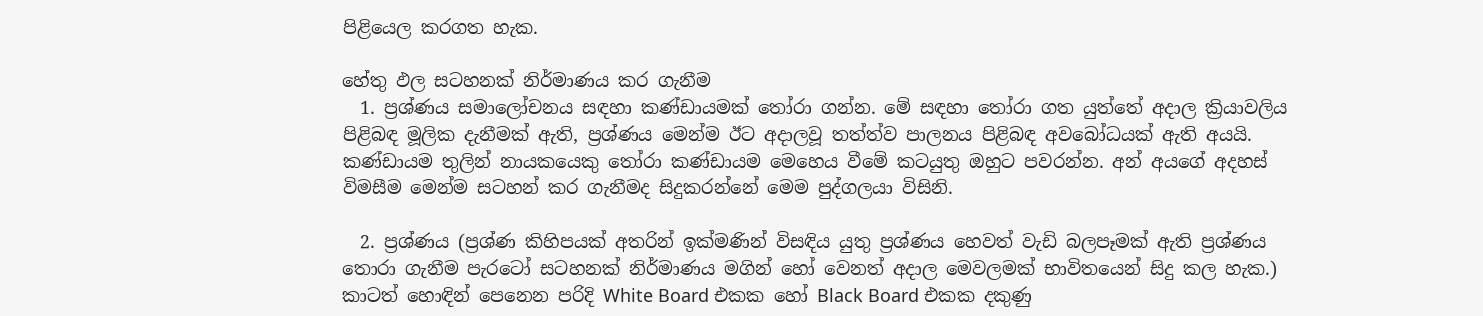පිළියෙල කරගත හැක.

හේතු ඵල සටහනක් නිර්මාණය කර ගැනීම
  1. ප්‍රශ්ණය සමාලෝචනය සඳහා කණ්ඩායමක් තෝරා ගන්න. මේ සඳහා තෝරා ගත යුත්තේ අදාල ක්‍රියාවලිය පිළිබඳ මූලික දැනීමක් ඇති, ප්‍රශ්ණය මෙන්ම ඊට අදාලවූ තත්ත්ව පාලනය පිළිබඳ අවබෝධයක් ඇති අයයි. කණ්ඩායම තුලින් නායකයෙකු තෝරා කණ්ඩායම මෙහෙය වීමේ කටයුතු ඔහුට පවරන්න. අන් අයගේ අදහස් විමසීම මෙන්ම සටහන් කර ගැනීමද සිදුකරන්නේ මෙම පුද්ගලයා විසිනි.

  2. ප්‍රශ්ණය (ප්‍රශ්ණ කිහිපයක් අතරින් ඉක්මණින් විසඳිය යුතු ප්‍රශ්ණය හෙවත් වැඩි බලපෑමක් ඇති ප්‍රශ්ණය තොරා ගැනීම පැරටෝ සටහනක් නිර්මාණය මගින් හෝ වෙනත් අදාල මෙවලමක් භාවිතයෙන් සිදු කල හැක.) කාටත් හොඳින් පෙනෙන පරිදි White Board එකක හෝ Black Board එකක දකුණු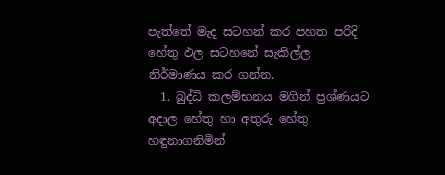පැත්තේ මැද සටහන් කර පහත පරිදි හේතු ඵල සටහනේ සැකිල්ල නිර්මාණය කර ගන්න.
  1. බුද්ධි කලම්භනය මගින් ප්‍රශ්ණයට අදාල හේතු හා අතුරු හේතු හඳුනාගනිමින්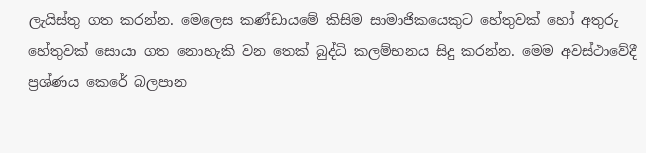ලැයිස්තු ගත කරන්න. මෙලෙස කණ්ඩායමේ කිසිම සාමාජිකයෙකුට හේතුවක් හෝ අතුරු හේතුවක් සොයා ගත නොහැකි වන තෙක් බුද්ධි කලම්භනය සිදු කරන්න. මෙම අවස්ථාවේදී ප්‍රශ්ණය කෙරේ බලපාන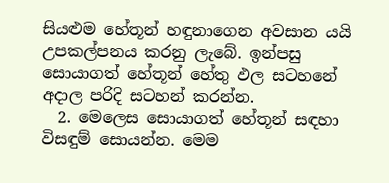සියළුම හේතූන් හඳුනාගෙන අවසාන යයි උපකල්පනය කරනු ලැබේ. ඉන්පසු සොයාගත් හේතූන් හේතු ඵල සටහනේ අදාල පරිදි සටහන් කරන්න.
  2. මෙලෙස සොයාගත් හේතූන් සඳහා විසඳුම් සොයන්න. මෙම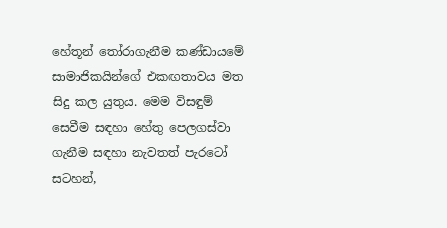හේතූන් තෝරාගැනීම කණ්ඩායමේ සාමාජිකයින්ගේ එකඟතාවය මත සිදු කල යුතුය. මෙම විසඳුම් සෙවීම සඳහා හේතු පෙලගස්වා ගැනීම සඳහා නැවතත් පැරටෝ සටහන්,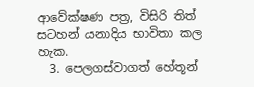ආවේක්ෂණ පත්‍ර, විසිරි තිත් සටහන් යනාදිය භාවිතා කල හැක.
  3. පෙලගස්වාගත් හේතූන්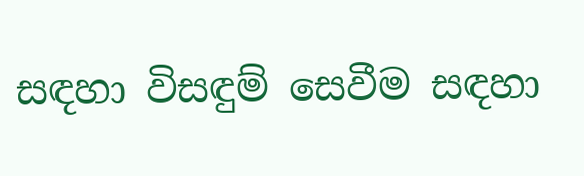සඳහා විසඳුම් සෙවීම සඳහා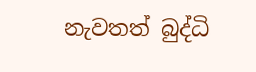නැවතත් බුද්ධි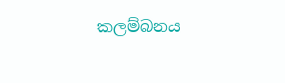කලම්බනය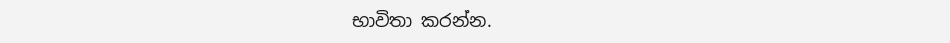භාවිතා කරන්න.